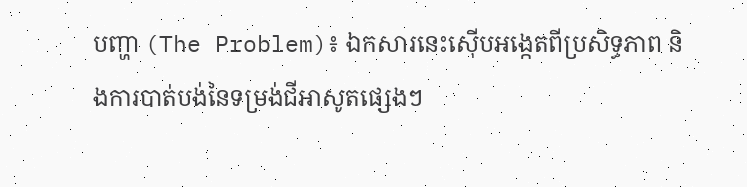បញ្ហា (The Problem)៖ ឯកសារនេះស៊ើបអង្កេតពីប្រសិទ្ធភាព និងការបាត់បង់នៃទម្រង់ជីអាសូតផ្សេងៗ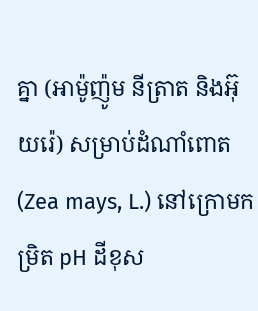គ្នា (អាម៉ូញ៉ូម នីត្រាត និងអ៊ុយរ៉េ) សម្រាប់ដំណាំពោត (Zea mays, L.) នៅក្រោមកម្រិត pH ដីខុស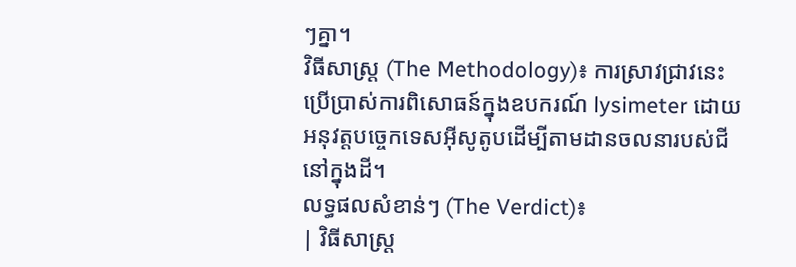ៗគ្នា។
វិធីសាស្ត្រ (The Methodology)៖ ការស្រាវជ្រាវនេះប្រើប្រាស់ការពិសោធន៍ក្នុងឧបករណ៍ lysimeter ដោយអនុវត្តបច្ចេកទេសអ៊ីសូតូបដើម្បីតាមដានចលនារបស់ជីនៅក្នុងដី។
លទ្ធផលសំខាន់ៗ (The Verdict)៖
| វិធីសាស្ត្រ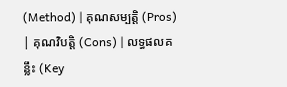(Method) | គុណសម្បត្តិ (Pros) | គុណវិបត្តិ (Cons) | លទ្ធផលគន្លឹះ (Key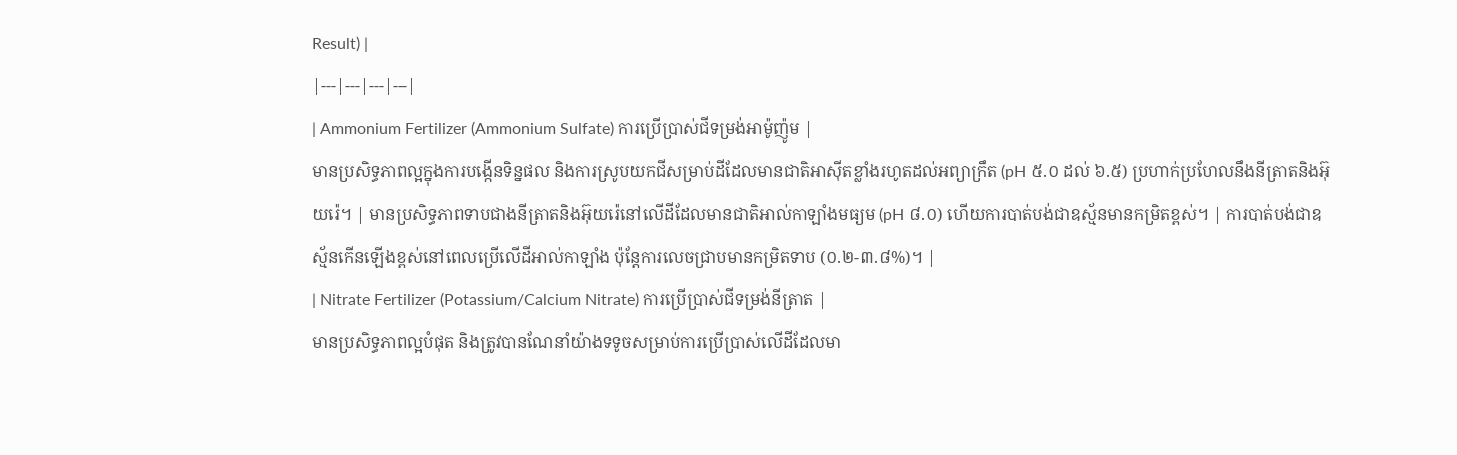Result) |
|---|---|---|---|
| Ammonium Fertilizer (Ammonium Sulfate) ការប្រើប្រាស់ជីទម្រង់អាម៉ូញ៉ូម |
មានប្រសិទ្ធភាពល្អក្នុងការបង្កើនទិន្នផល និងការស្រូបយកជីសម្រាប់ដីដែលមានជាតិអាស៊ីតខ្លាំងរហូតដល់អព្យាក្រឹត (pH ៥.០ ដល់ ៦.៥) ប្រហាក់ប្រហែលនឹងនីត្រាតនិងអ៊ុយរ៉េ។ | មានប្រសិទ្ធភាពទាបជាងនីត្រាតនិងអ៊ុយរ៉េនៅលើដីដែលមានជាតិអាល់កាឡាំងមធ្យម (pH ៨.០) ហើយការបាត់បង់ជាឧស្ម័នមានកម្រិតខ្ពស់។ | ការបាត់បង់ជាឧស្ម័នកើនឡើងខ្ពស់នៅពេលប្រើលើដីអាល់កាឡាំង ប៉ុន្តែការលេចជ្រាបមានកម្រិតទាប (០.២-៣.៨%)។ |
| Nitrate Fertilizer (Potassium/Calcium Nitrate) ការប្រើប្រាស់ជីទម្រង់នីត្រាត |
មានប្រសិទ្ធភាពល្អបំផុត និងត្រូវបានណែនាំយ៉ាងទទូចសម្រាប់ការប្រើប្រាស់លើដីដែលមា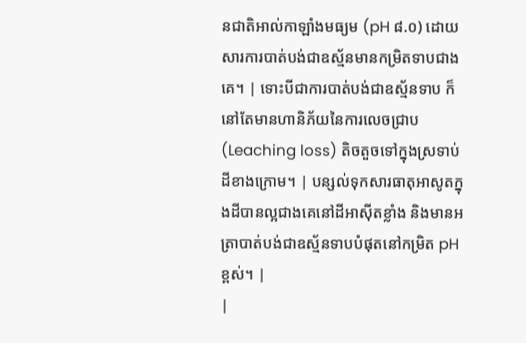នជាតិអាល់កាឡាំងមធ្យម (pH ៨.០) ដោយសារការបាត់បង់ជាឧស្ម័នមានកម្រិតទាបជាងគេ។ | ទោះបីជាការបាត់បង់ជាឧស្ម័នទាប ក៏នៅតែមានហានិភ័យនៃការលេចជ្រាប (Leaching loss) តិចតួចទៅក្នុងស្រទាប់ដីខាងក្រោម។ | បន្សល់ទុកសារធាតុអាសូតក្នុងដីបានល្អជាងគេនៅដីអាស៊ីតខ្លាំង និងមានអត្រាបាត់បង់ជាឧស្ម័នទាបបំផុតនៅកម្រិត pH ខ្ពស់។ |
|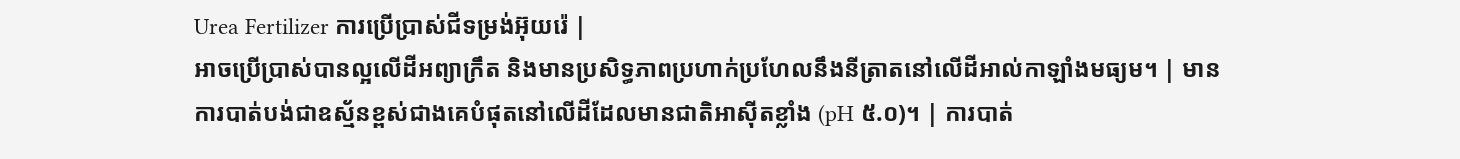Urea Fertilizer ការប្រើប្រាស់ជីទម្រង់អ៊ុយរ៉េ |
អាចប្រើប្រាស់បានល្អលើដីអព្យាក្រឹត និងមានប្រសិទ្ធភាពប្រហាក់ប្រហែលនឹងនីត្រាតនៅលើដីអាល់កាឡាំងមធ្យម។ | មានការបាត់បង់ជាឧស្ម័នខ្ពស់ជាងគេបំផុតនៅលើដីដែលមានជាតិអាស៊ីតខ្លាំង (pH ៥.០)។ | ការបាត់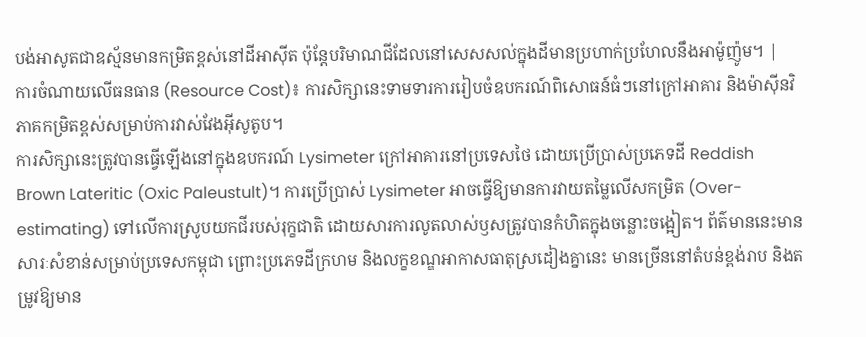បង់អាសូតជាឧស្ម័នមានកម្រិតខ្ពស់នៅដីអាស៊ីត ប៉ុន្តែបរិមាណជីដែលនៅសេសសល់ក្នុងដីមានប្រហាក់ប្រហែលនឹងអាម៉ូញ៉ូម។ |
ការចំណាយលើធនធាន (Resource Cost)៖ ការសិក្សានេះទាមទារការរៀបចំឧបករណ៍ពិសោធន៍ធំៗនៅក្រៅអាគារ និងម៉ាស៊ីនវិភាគកម្រិតខ្ពស់សម្រាប់ការវាស់វែងអ៊ីសូតូប។
ការសិក្សានេះត្រូវបានធ្វើឡើងនៅក្នុងឧបករណ៍ Lysimeter ក្រៅអាគារនៅប្រទេសថៃ ដោយប្រើប្រាស់ប្រភេទដី Reddish Brown Lateritic (Oxic Paleustult)។ ការប្រើប្រាស់ Lysimeter អាចធ្វើឱ្យមានការវាយតម្លៃលើសកម្រិត (Over-estimating) ទៅលើការស្រូបយកជីរបស់រុក្ខជាតិ ដោយសារការលូតលាស់ឫសត្រូវបានកំហិតក្នុងចន្លោះចង្អៀត។ ព័ត៌មាននេះមានសារៈសំខាន់សម្រាប់ប្រទេសកម្ពុជា ព្រោះប្រភេទដីក្រហម និងលក្ខខណ្ឌអាកាសធាតុស្រដៀងគ្នានេះ មានច្រើននៅតំបន់ខ្ពង់រាប និងតម្រូវឱ្យមាន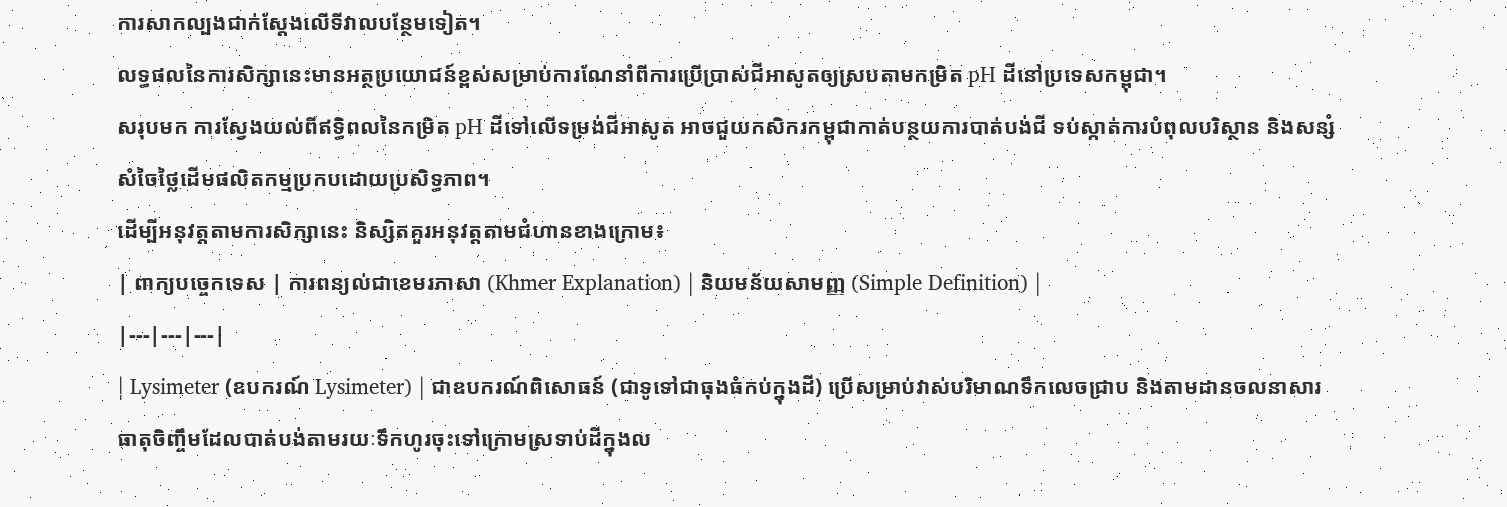ការសាកល្បងជាក់ស្តែងលើទីវាលបន្ថែមទៀត។
លទ្ធផលនៃការសិក្សានេះមានអត្ថប្រយោជន៍ខ្ពស់សម្រាប់ការណែនាំពីការប្រើប្រាស់ជីអាសូតឲ្យស្របតាមកម្រិត pH ដីនៅប្រទេសកម្ពុជា។
សរុបមក ការស្វែងយល់ពីឥទ្ធិពលនៃកម្រិត pH ដីទៅលើទម្រង់ជីអាសូត អាចជួយកសិករកម្ពុជាកាត់បន្ថយការបាត់បង់ជី ទប់ស្កាត់ការបំពុលបរិស្ថាន និងសន្សំសំចៃថ្លៃដើមផលិតកម្មប្រកបដោយប្រសិទ្ធភាព។
ដើម្បីអនុវត្តតាមការសិក្សានេះ និស្សិតគួរអនុវត្តតាមជំហានខាងក្រោម៖
| ពាក្យបច្ចេកទេស | ការពន្យល់ជាខេមរភាសា (Khmer Explanation) | និយមន័យសាមញ្ញ (Simple Definition) |
|---|---|---|
| Lysimeter (ឧបករណ៍ Lysimeter) | ជាឧបករណ៍ពិសោធន៍ (ជាទូទៅជាធុងធំកប់ក្នុងដី) ប្រើសម្រាប់វាស់បរិមាណទឹកលេចជ្រាប និងតាមដានចលនាសារធាតុចិញ្ចឹមដែលបាត់បង់តាមរយៈទឹកហូរចុះទៅក្រោមស្រទាប់ដីក្នុងល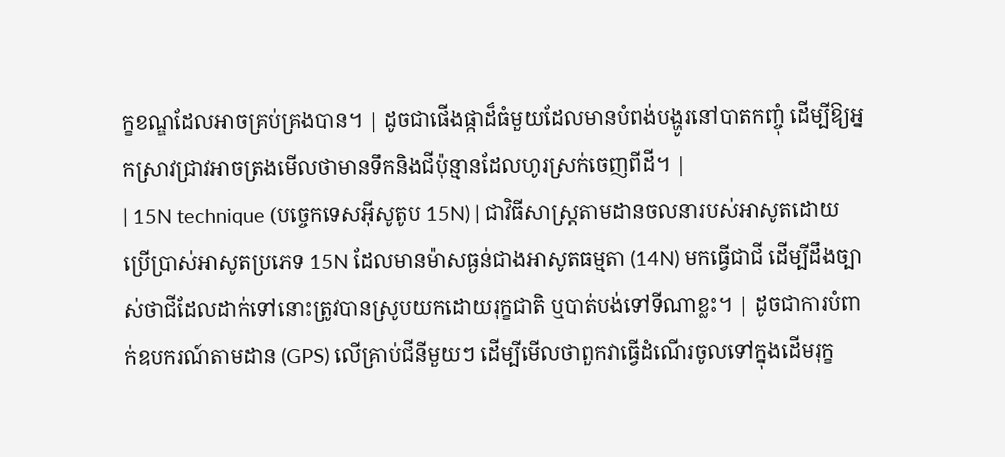ក្ខខណ្ឌដែលអាចគ្រប់គ្រងបាន។ | ដូចជាផើងផ្កាដ៏ធំមួយដែលមានបំពង់បង្ហូរនៅបាតកញ្ចុំ ដើម្បីឱ្យអ្នកស្រាវជ្រាវអាចត្រងមើលថាមានទឹកនិងជីប៉ុន្មានដែលហូរស្រក់ចេញពីដី។ |
| 15N technique (បច្ចេកទេសអ៊ីសូតូប 15N) | ជាវិធីសាស្ត្រតាមដានចលនារបស់អាសូតដោយប្រើប្រាស់អាសូតប្រភេទ 15N ដែលមានម៉ាសធ្ងន់ជាងអាសូតធម្មតា (14N) មកធ្វើជាជី ដើម្បីដឹងច្បាស់ថាជីដែលដាក់ទៅនោះត្រូវបានស្រូបយកដោយរុក្ខជាតិ ឬបាត់បង់ទៅទីណាខ្លះ។ | ដូចជាការបំពាក់ឧបករណ៍តាមដាន (GPS) លើគ្រាប់ជីនីមួយៗ ដើម្បីមើលថាពួកវាធ្វើដំណើរចូលទៅក្នុងដើមរុក្ខ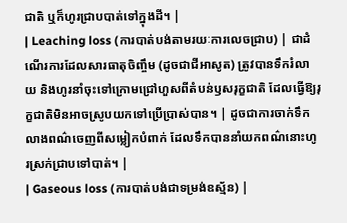ជាតិ ឬក៏ហូរជ្រាបបាត់ទៅក្នុងដី។ |
| Leaching loss (ការបាត់បង់តាមរយៈការលេចជ្រាប) | ជាដំណើរការដែលសារធាតុចិញ្ចឹម (ដូចជាជីអាសូត) ត្រូវបានទឹករំលាយ និងហូរនាំចុះទៅក្រោមជ្រៅហួសពីតំបន់ឫសរុក្ខជាតិ ដែលធ្វើឱ្យរុក្ខជាតិមិនអាចស្រូបយកទៅប្រើប្រាស់បាន។ | ដូចជាការចាក់ទឹកលាងពណ៌ចេញពីសម្លៀកបំពាក់ ដែលទឹកបាននាំយកពណ៌នោះហូរស្រក់ជ្រាបទៅបាត់។ |
| Gaseous loss (ការបាត់បង់ជាទម្រង់ឧស្ម័ន) |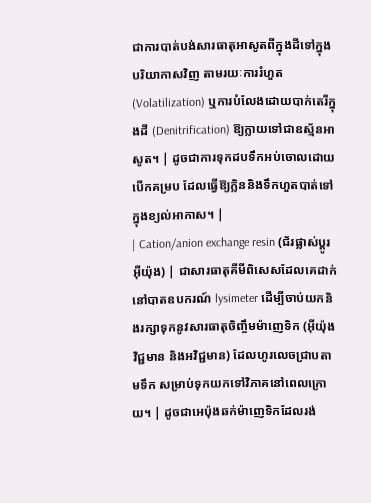ជាការបាត់បង់សារធាតុអាសូតពីក្នុងដីទៅក្នុងបរិយាកាសវិញ តាមរយៈការរំហួត (Volatilization) ឬការបំលែងដោយបាក់តេរីក្នុងដី (Denitrification) ឱ្យក្លាយទៅជាឧស្ម័នអាសូត។ | ដូចជាការទុកដបទឹកអប់ចោលដោយបើកគម្រប ដែលធ្វើឱ្យក្លិននិងទឹកហួតបាត់ទៅក្នុងខ្យល់អាកាស។ |
| Cation/anion exchange resin (ជ័រផ្លាស់ប្តូរអ៊ីយ៉ុង) | ជាសារធាតុគីមីពិសេសដែលគេដាក់នៅបាតឧបករណ៍ lysimeter ដើម្បីចាប់យកនិងរក្សាទុកនូវសារធាតុចិញ្ចឹមម៉ាញេទិក (អ៊ីយ៉ុងវិជ្ជមាន និងអវិជ្ជមាន) ដែលហូរលេចជ្រាបតាមទឹក សម្រាប់ទុកយកទៅវិភាគនៅពេលក្រោយ។ | ដូចជាអេប៉ុងឆក់ម៉ាញេទិកដែលរង់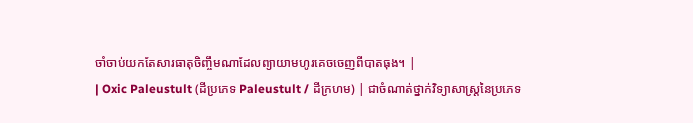ចាំចាប់យកតែសារធាតុចិញ្ចឹមណាដែលព្យាយាមហូរគេចចេញពីបាតធុង។ |
| Oxic Paleustult (ដីប្រភេទ Paleustult / ដីក្រហម) | ជាចំណាត់ថ្នាក់វិទ្យាសាស្ត្រនៃប្រភេទ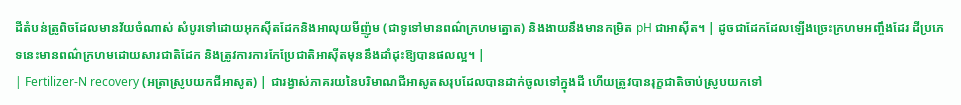ដីតំបន់ត្រូពិចដែលមានវ័យចំណាស់ សំបូរទៅដោយអុកស៊ីតដែកនិងអាលុយមីញ៉ូម (ជាទូទៅមានពណ៌ក្រហមត្នោត) និងងាយនឹងមានកម្រិត pH ជាអាស៊ីត។ | ដូចជាដែកដែលឡើងច្រេះក្រហមអញ្ចឹងដែរ ដីប្រភេទនេះមានពណ៌ក្រហមដោយសារជាតិដែក និងត្រូវការការកែប្រែជាតិអាស៊ីតមុននឹងដាំដុះឱ្យបានផលល្អ។ |
| Fertilizer-N recovery (អត្រាស្រូបយកជីអាសូត) | ជារង្វាស់ភាគរយនៃបរិមាណជីអាសូតសរុបដែលបានដាក់ចូលទៅក្នុងដី ហើយត្រូវបានរុក្ខជាតិចាប់ស្រូបយកទៅ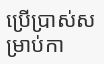ប្រើប្រាស់សម្រាប់កា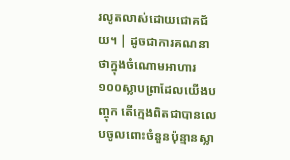រលូតលាស់ដោយជោគជ័យ។ | ដូចជាការគណនាថាក្នុងចំណោមអាហារ១០០ស្លាបព្រាដែលយើងបញ្ចុក តើក្មេងពិតជាបានលេបចូលពោះចំនួនប៉ុន្មានស្លា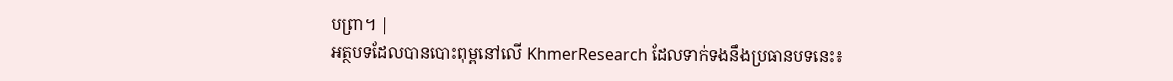បព្រា។ |
អត្ថបទដែលបានបោះពុម្ពនៅលើ KhmerResearch ដែលទាក់ទងនឹងប្រធានបទនេះ៖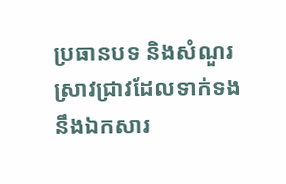ប្រធានបទ និងសំណួរស្រាវជ្រាវដែលទាក់ទងនឹងឯកសារ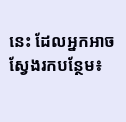នេះ ដែលអ្នកអាចស្វែងរកបន្ថែម៖